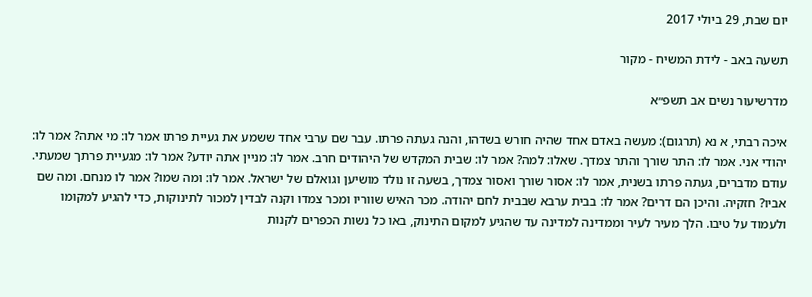יום שבת, 29 ביולי 2017

תשעה באב - לידת המשיח - מקור

מדרשיעור נשים אב תשפ״א

איכה רבתי, א נא (תרגום): מעשה באדם אחד שהיה חורש בשדהו, והנה געתה פרתו. עבר שם ערבי אחד ששמע את געיית פרתו אמר לו: מי אתה? אמר לו: יהודי אני. אמר לו: התר שורך והתר צמדך. שאלו: למה? אמר לו: שבית המקדש של היהודים חרב. אמר לו: מניין אתה יודע? אמר לו: מגעיית פרתך שמעתי. עודם מדברים, געתה פרתו בשנית, אמר לו: אסור שורך ואסור צמדך, בשעה זו נולד מושיען וגואלם של ישראל. אמר לו: ומה שמו? אמר לו מנחם. ומה שם אביו? חזקיה. והיכן הם דרים? אמר לו: בבית ערבא שבבית לחם יהודה. מכר האיש שווריו ומכר צמדו וקנה לבדין למכור לתינוקות, כדי להגיע למקומו ולעמוד על טיבו. הלך מעיר לעיר וממדינה למדינה עד שהגיע למקום התינוק, באו כל נשות הכפרים לקנות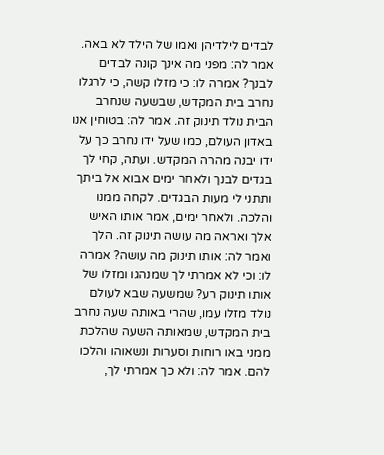לבדים לילדיהן ואמו של הילד לא באה. אמר לה: מפני מה אינך קונה לבדים לבנך? אמרה לו: כי מזלו קשה, כי לרגלו נחרב בית המקדש, שבשעה שנחרב הבית נולד תינוק זה. אמר לה: בטוחין אנו באדון העולם, כמו שעל ידו נחרב כך על ידו יבנה מהרה המקדש. ועתה, קחי לך בגדים לבנך ולאחר ימים אבוא אל ביתך ותתני לי מעות הבגדים. לקחה ממנו והלכה. ולאחר ימים, אמר אותו האיש אלך ואראה מה עושה תינוק זה. הלך ואמר לה: אותו תינוק מה עושה? אמרה לו: וכי לא אמרתי לך שמנהגו ומזלו של אותו תינוק רע? שמשעה שבא לעולם נולד מזלו עמו, שהרי באותה שעה נחרב בית המקדש, שמאותה השעה שהלכת ממני באו רוחות וסערות ונשאוהו והלכו להם. אמר לה: ולא כך אמרתי לך,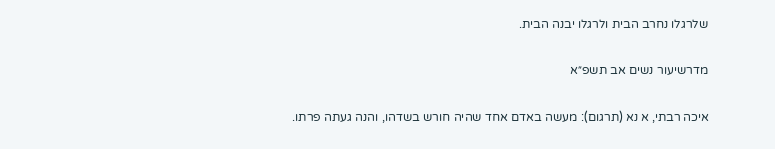שלרגלו נחרב הבית ולרגלו יבנה הבית.

מדרשיעור נשים אב תשפ״א

איכה רבתי, א נא (תרגום): מעשה באדם אחד שהיה חורש בשדהו, והנה געתה פרתו.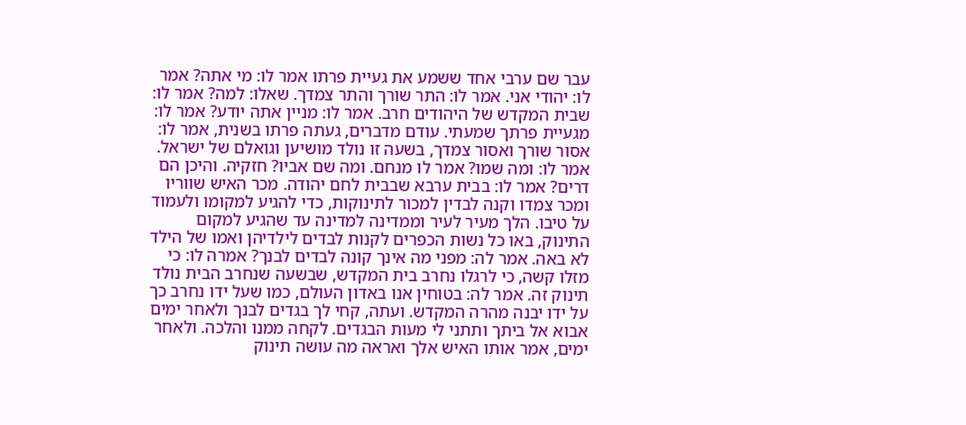עבר שם ערבי אחד ששמע את געיית פרתו אמר לו: מי אתה? אמר לו: יהודי אני. אמר לו: התר שורך והתר צמדך. שאלו: למה? אמר לו: שבית המקדש של היהודים חרב. אמר לו: מניין אתה יודע? אמר לו: מגעיית פרתך שמעתי. עודם מדברים, געתה פרתו בשנית, אמר לו: אסור שורך ואסור צמדך, בשעה זו נולד מושיען וגואלם של ישראל. אמר לו: ומה שמו? אמר לו מנחם. ומה שם אביו? חזקיה. והיכן הם דרים? אמר לו: בבית ערבא שבבית לחם יהודה. מכר האיש שווריו ומכר צמדו וקנה לבדין למכור לתינוקות, כדי להגיע למקומו ולעמוד על טיבו. הלך מעיר לעיר וממדינה למדינה עד שהגיע למקום התינוק, באו כל נשות הכפרים לקנות לבדים לילדיהן ואמו של הילד לא באה. אמר לה: מפני מה אינך קונה לבדים לבנך? אמרה לו: כי מזלו קשה, כי לרגלו נחרב בית המקדש, שבשעה שנחרב הבית נולד תינוק זה. אמר לה: בטוחין אנו באדון העולם, כמו שעל ידו נחרב כך על ידו יבנה מהרה המקדש. ועתה, קחי לך בגדים לבנך ולאחר ימים אבוא אל ביתך ותתני לי מעות הבגדים. לקחה ממנו והלכה. ולאחר ימים, אמר אותו האיש אלך ואראה מה עושה תינוק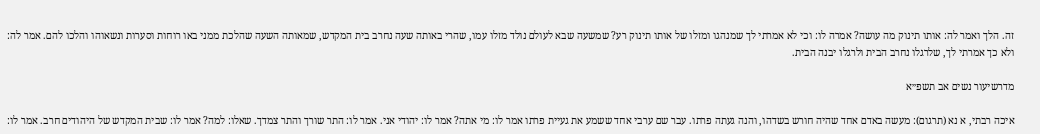זה. הלך ואמר לה: אותו תינוק מה עושה? אמרה לו: וכי לא אמרתי לך שמנהגו ומזלו של אותו תינוק רע? שמשעה שבא לעולם נולד מזלו עמו, שהרי באותה שעה נחרב בית המקדש, שמאותה השעה שהלכת ממני באו רוחות וסערות ונשאוהו והלכו להם. אמר לה: ולא כך אמרתי לך, שלרגלו נחרב הבית ולרגלו יבנה הבית.

מדרשיעור נשים אב תשפ״א

איכה רבתי, א נא (תרגום): מעשה באדם אחד שהיה חורש בשדהו, והנה געתה פרתו. עבר שם ערבי אחד ששמע את געיית פרתו אמר לו: מי אתה? אמר לו: יהודי אני. אמר לו: התר שורך והתר צמדך. שאלו: למה? אמר לו: שבית המקדש של היהודים חרב. אמר לו: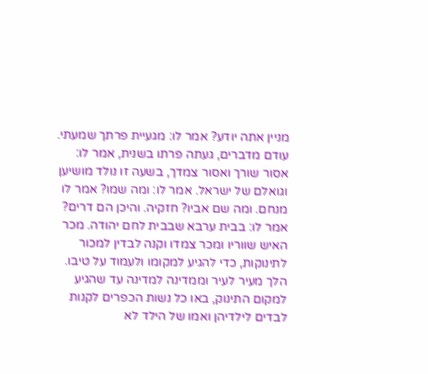מניין אתה יודע? אמר לו: מגעיית פרתך שמעתי. עודם מדברים, געתה פרתו בשנית, אמר לו: אסור שורך ואסור צמדך, בשעה זו נולד מושיען וגואלם של ישראל. אמר לו: ומה שמו? אמר לו מנחם. ומה שם אביו? חזקיה. והיכן הם דרים? אמר לו: בבית ערבא שבבית לחם יהודה. מכר האיש שווריו ומכר צמדו וקנה לבדין למכור לתינוקות, כדי להגיע למקומו ולעמוד על טיבו. הלך מעיר לעיר וממדינה למדינה עד שהגיע למקום התינוק, באו כל נשות הכפרים לקנות לבדים לילדיהן ואמו של הילד לא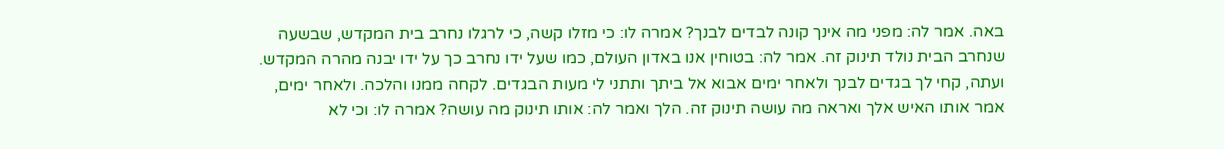באה. אמר לה: מפני מה אינך קונה לבדים לבנך? אמרה לו: כי מזלו קשה, כי לרגלו נחרב בית המקדש, שבשעה שנחרב הבית נולד תינוק זה. אמר לה: בטוחין אנו באדון העולם, כמו שעל ידו נחרב כך על ידו יבנה מהרה המקדש. ועתה, קחי לך בגדים לבנך ולאחר ימים אבוא אל ביתך ותתני לי מעות הבגדים. לקחה ממנו והלכה. ולאחר ימים, אמר אותו האיש אלך ואראה מה עושה תינוק זה. הלך ואמר לה: אותו תינוק מה עושה? אמרה לו: וכי לא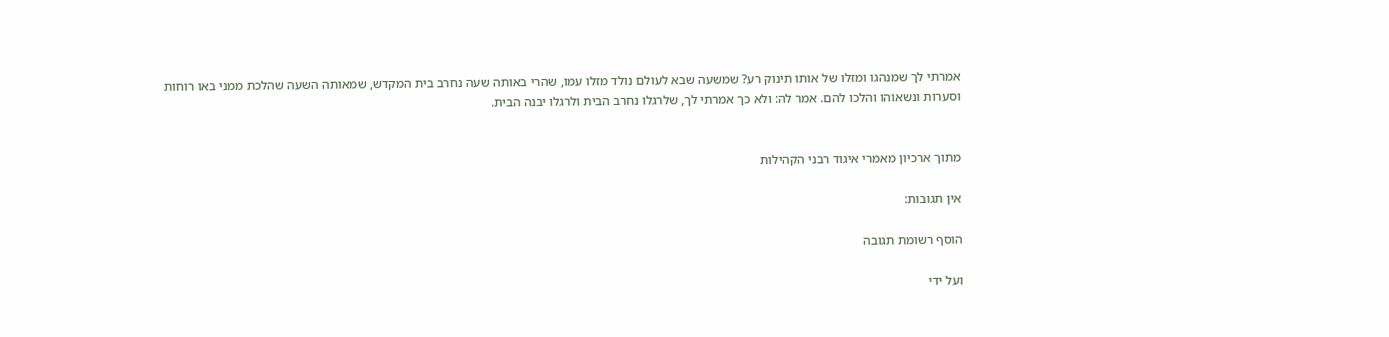אמרתי לך שמנהגו ומזלו של אותו תינוק רע? שמשעה שבא לעולם נולד מזלו עמו, שהרי באותה שעה נחרב בית המקדש, שמאותה השעה שהלכת ממני באו רוחות וסערות ונשאוהו והלכו להם. אמר לה: ולא כך אמרתי לך, שלרגלו נחרב הבית ולרגלו יבנה הבית.


מתוך ארכיון מאמרי איגוד רבני הקהילות

אין תגובות:

הוסף רשומת תגובה

ועל ידי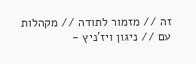זה // מזמור לתודה // מקהלות עם // ניגון ויז'ניץ -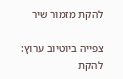להקת מזמור שיר

צפייה ביוטיוב ערוץ: להקת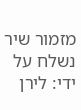מזמור שיר נשלח על ידי: לירן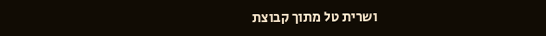ושרית טל מתוך קבוצת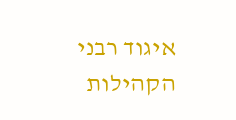איגוד רבני הקהילות